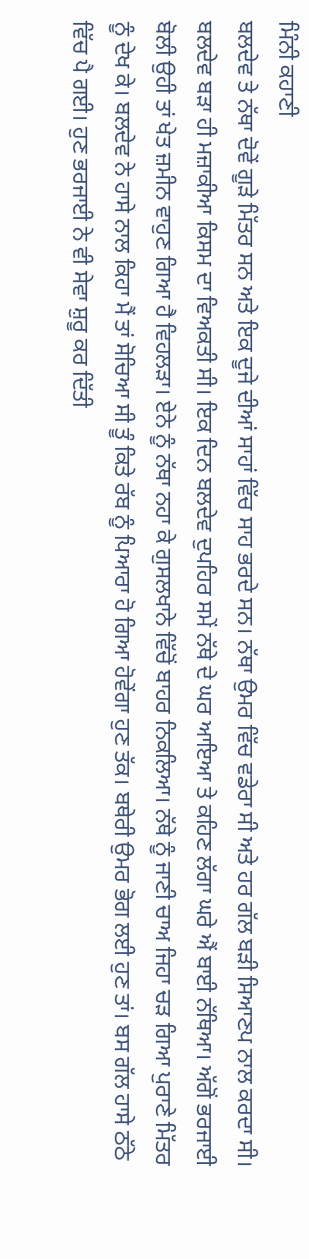ਮਿੰਨੀ ਕਹਾਣੀ
ਬਲਦੇਵ ਤੇ ਨੱਥਾ ਦੋਵੇਂ ਗੂੜੇ ਮਿੱਤਰ ਸਨ ਅਤੇ ਇਕ ਦੂਜੇ ਦੀਆਂ ਸਾਹਾਂ ਵਿੱਚ ਸਾਹ ਭਰਦੇ ਸਨ। ਨੱਥਾ ਉਮਰ ਵਿੱਚ ਵਡੇਰਾ ਸੀ ਅਤੇ ਹਰ ਗੱਲ ਬੜੀ ਸਿਆਣਪ ਨਾਲ ਕਰਦਾ ਸੀ। ਬਲਦੇਵ ਬੜਾ ਹੀ ਮਜ਼ਾਕੀਆ ਕਿਸਮ ਦਾ ਵਿਅਕਤੀ ਸੀ। ਇਕ ਦਿਨ ਬਲਦੇਵ ਦੁਪਹਿਰ ਸਮੇਂ ਨੱਥੇ ਦੇ ਘਰ ਆਇਆ ਤੇ ਕਹਿਣ ਲੱਗਾ ਘਰੇ ਐਂ ਬਾਈ ਨੱਥਿਆ। ਅੱਗੋਂ ਭਰਜਾਈ ਬੋਲੀ ਉਹੀ ਤਾਂ ਖੇਤ ਜ਼ਮੀਨ ਵਾਹੁਣ ਗਿਆ ਹੈ ਵਿਹਲੜਾ। ਏਨੇ ਨੂੰ ਨੱਥਾ ਨਹਾ ਕੇ ਗੁਸਲਖਾਨੇ ਵਿੱਚੋਂ ਬਾਹਰ ਨਿਕਲਿਆ। ਨੱਥੇ ਨੂੰ ਜਾਣੀ ਚਾਅ ਜਿਹਾ ਚੜ ਗਿਆ ਪੁਰਾਣੇ ਮਿੱਤਰ ਨੂੰ ਦੇਖ ਕੇ। ਬਲਦੇਵ ਨੇ ਹਾਸੇ ਨਾਲ ਕਿਹਾ ਮੈਂ ਤਾਂ ਸੋਚਿਆ ਸੀ ਤੂੰ ਕਿਤੇ ਰੱਬ ਨੂੰ ਪਿਆਰਾ ਹੋ ਗਿਆ ਹੋਵੇਂਗਾ ਹੁਣ ਤੱਕ। ਬਥੇਰੀ ਉਮਰ ਭੋਗ ਲਈ ਹੁਣ ਤਾਂ। ਬਸ ਗੱਲ ਹਾਸੇ ਠੱਠੇ ਵਿੱਚ ਪੈ ਗਈ। ਹੁਣ ਭਰਜਾਈ ਨੇ ਵੀ ਸੇਵਾ ਸ਼ੁਰੂ ਕਰ ਦਿੱਤੀ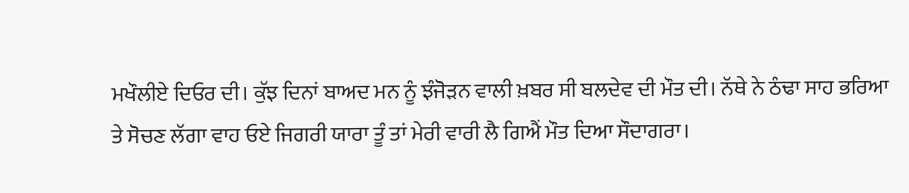ਮਖੌਲੀਏ ਦਿਓਰ ਦੀ। ਕੁੱਝ ਦਿਨਾਂ ਬਾਅਦ ਮਨ ਨੂੰ ਝੰਜੋੜਨ ਵਾਲੀ ਖ਼ਬਰ ਸੀ ਬਲਦੇਵ ਦੀ ਮੌਤ ਦੀ। ਨੱਥੇ ਨੇ ਠੰਢਾ ਸਾਹ ਭਰਿਆ ਤੇ ਸੋਚਣ ਲੱਗਾ ਵਾਹ ਓਏ ਜਿਗਰੀ ਯਾਰਾ ਤੂੰ ਤਾਂ ਮੇਰੀ ਵਾਰੀ ਲੈ ਗਿਐਂ ਮੌਤ ਦਿਆ ਸੌਦਾਗਰਾ।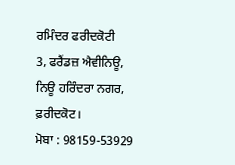ਰਮਿੰਦਰ ਫਰੀਦਕੋਟੀ
3, ਫਰੈਂਡਜ਼ ਐਵੀਨਿਊ,
ਨਿਊ ਹਰਿੰਦਰਾ ਨਗਰ, ਫ਼ਰੀਦਕੋਟ।
ਮੋਬਾ : 98159-53929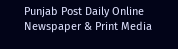Punjab Post Daily Online Newspaper & Print Media